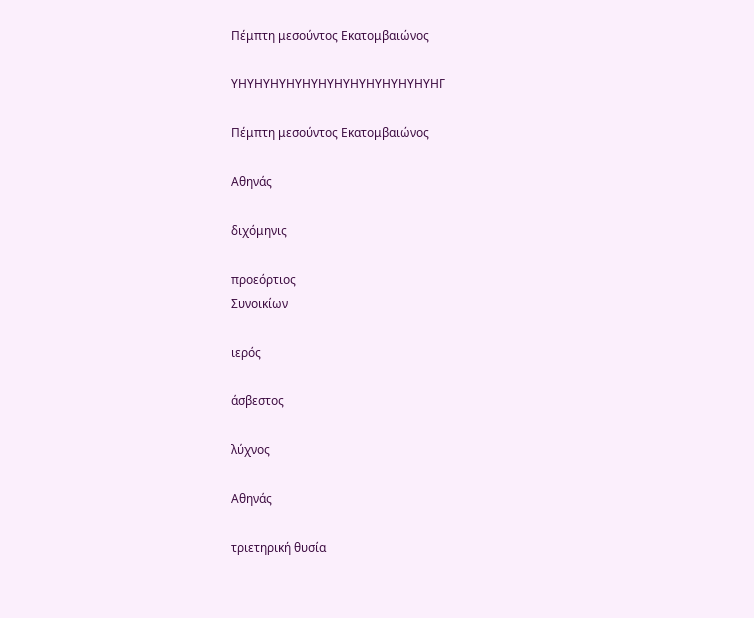Πέμπτη μεσούντος Εκατομβαιώνος

ΥΗΥΗΥΗΥΗΥΗΥΗΥΗΥΗΥΗΥΗΥΗΥΗΥΗΓ

Πέμπτη μεσούντος Εκατομβαιώνος

Αθηνάς

διχόμηνις

προεόρτιος
Συνοικίων

ιερός

άσβεστος

λύχνος

Αθηνάς

τριετηρική θυσία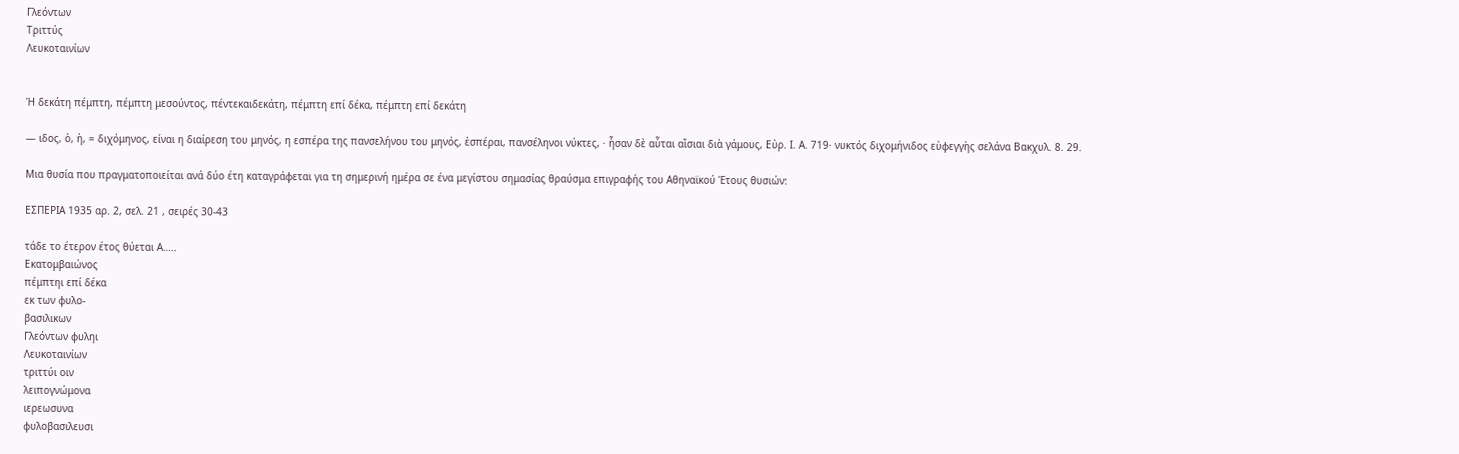Γλεόντων
Τριττύς
Λευκοταινίων


Ἡ δεκάτη πέμπτη, πέμπτη μεσούντος, πέντεκαιδεκάτη, πέμπτη επί δέκα, πέμπτη επί δεκάτη

― ιδος, ὁ, ἡ, = διχόμηνος, είναι η διαίρεση του μηνός, η εσπέρα της πανσελήνου του μηνός, ἑσπέραι, πανσέληνοι νύκτες, · ἦσαν δὲ αὗται αἴσιαι διὰ γάμους, Εὐρ. Ι. Α. 719· νυκτός διχομήνιδος εὐφεγγὴς σελάνα Βακχυλ. 8. 29.

Μια θυσία που πραγματοποιείται ανά δύο έτη καταγράφεται για τη σημερινή ημέρα σε ένα μεγίστου σημασίας θραύσμα επιγραφής του Αθηναϊκού Έτους θυσιών:

ΕΣΠΕΡΙΑ 1935 αρ. 2, σελ. 21 , σειρές 30-43

τάδε το έτερον έτος θύεται Α…..
Εκατομβαιώνος
πέμπτηι επί δέκα
εκ των φυλο-
βασιλικων
Γλεόντων φυληι
Λευκοταινίων
τριττύι οιν
λειπογνώμονα
ιερεωσυνα
φυλοβασιλευσι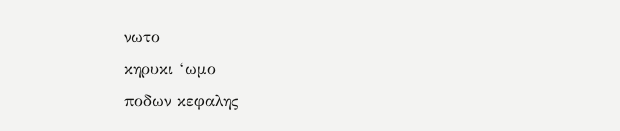νωτο
κηρυκι ‘ωμο
ποδων κεφαλης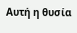Αυτή η θυσία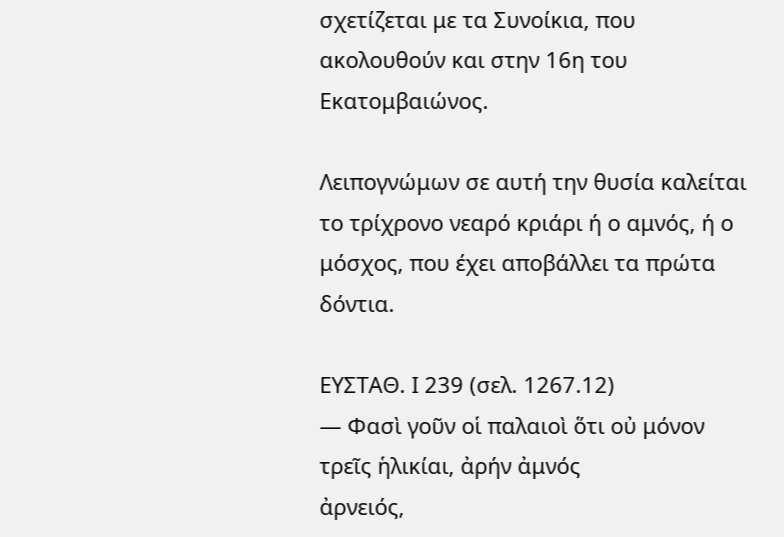σχετίζεται με τα Συνοίκια, που ακολουθούν και στην 16η του Εκατομβαιώνος.

Λειπογνώμων σε αυτή την θυσία καλείται το τρίχρονο νεαρό κριάρι ή ο αμνός, ή ο μόσχος, που έχει αποβάλλει τα πρώτα δόντια.

ΕΥΣΤΑΘ. Ι 239 (σελ. 1267.12)
― Φασὶ γοῦν οἱ παλαιοὶ ὅτι οὐ μόνον τρεῖς ἡλικίαι, ἀρήν ἀμνός
ἀρνειός,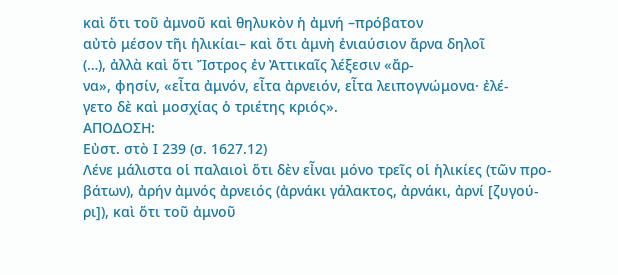καὶ ὅτι τοῦ ἀμνοῦ καὶ θηλυκὸν ἡ ἀμνή –πρόβατον
αὐτὸ μέσον τῆι ἡλικίαι– καὶ ὅτι ἀμνὴ ἐνιαύσιον ἄρνα δηλοῖ
(…), ἀλλὰ καὶ ὅτι Ἴστρος ἐν Ἀττικαῖς λέξεσιν «ἄρ-
να», φησίν, «εἶτα ἀμνόν, εἶτα ἀρνειόν, εἶτα λειπογνώμονα· ἐλέ-
γετο δὲ καὶ μοσχίας ὁ τριέτης κριός».
ΑΠΟΔΟΣΗ:
Εὐστ. στὸ Ι 239 (σ. 1627.12)
Λένε μάλιστα οἱ παλαιοὶ ὅτι δὲν εἶναι μόνο τρεῖς οἱ ἡλικίες (τῶν προ-
βάτων), ἀρήν ἀμνός ἀρνειός (ἀρνάκι γάλακτος, ἀρνάκι, ἀρνί [ζυγού-
ρι]), καὶ ὅτι τοῦ ἀμνοῦ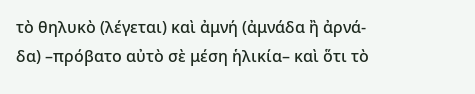τὸ θηλυκὸ (λέγεται) καὶ ἀμνή (ἀμνάδα ἢ ἀρνά-
δα) –πρόβατο αὐτὸ σὲ μέση ἡλικία– καὶ ὅτι τὸ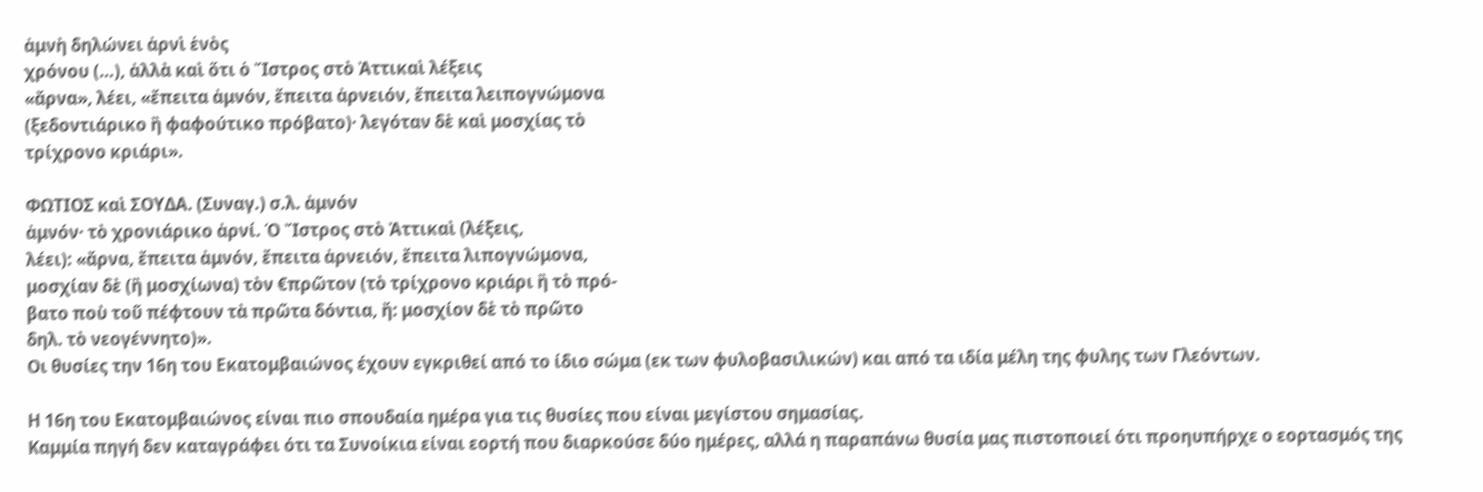ἀμνὴ δηλώνει ἀρνὶ ἑνὸς
χρόνου (…), ἀλλὰ καὶ ὅτι ὁ Ἴστρος στὸ Ἀττικαὶ λέξεις
«ἄρνα», λέει, «ἔπειτα ἀμνόν, ἔπειτα ἀρνειόν, ἔπειτα λειπογνώμονα
(ξεδοντιάρικο ἢ φαφούτικο πρόβατο)· λεγόταν δὲ καὶ μοσχίας τὸ
τρίχρονο κριάρι».

ΦΩΤΙΟΣ καὶ ΣΟΥΔΑ. (Συναγ.) σ.λ. ἀμνόν
ἀμνόν· τὸ χρονιάρικο ἀρνί. Ὁ Ἴστρος στὸ Ἀττικαὶ (λέξεις,
λέει): «ἄρνα, ἔπειτα ἀμνόν, ἔπειτα ἀρνειόν, ἔπειτα λιπογνώμονα,
μοσχίαν δὲ (ἢ μοσχίωνα) τὸν €πρῶτον (τὸ τρίχρονο κριάρι ἢ τὸ πρό-
βατο ποὺ τοῦ πέφτουν τὰ πρῶτα δόντια, ἤ: μοσχίον δὲ τὸ πρῶτο
δηλ. τὸ νεογέννητο)».
Οι θυσίες την 16η του Εκατομβαιώνος έχουν εγκριθεί από το ίδιο σώμα (εκ των φυλοβασιλικών) και από τα ιδία μέλη της φυλης των Γλεόντων.

Η 16η του Εκατομβαιώνος είναι πιο σπουδαία ημέρα για τις θυσίες που είναι μεγίστου σημασίας.
Καμμία πηγή δεν καταγράφει ότι τα Συνοίκια είναι εορτή που διαρκούσε δύο ημέρες, αλλά η παραπάνω θυσία μας πιστοποιεί ότι προηυπήρχε ο εορτασμός της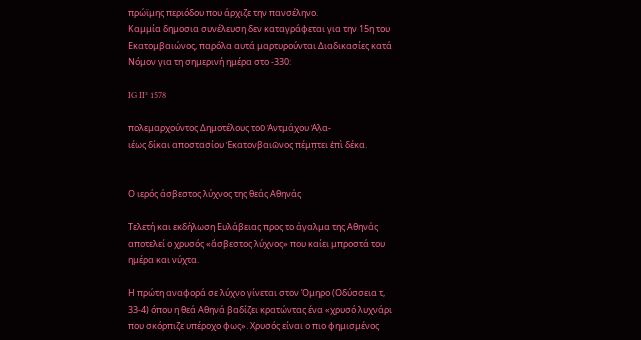πρώϊμης περιόδου που άρχιζε την πανσέληνο.
Καμμία δημοσια συνέλευση δεν καταγράφεται για την 15η του Εκατομβαιώνος, παρόλα αυτά μαρτυρούνται Διαδικασίες κατά Νόμον για τη σημερινή ημέρα στο -330:

IG II² 1578

πολεμαρχούντος Δημοτέλους τοῦ Ἀντμάχου Ἁλ̣α-
ιέως δίκαι αποστασίου Ἑκατονβαιῶνος πέμπ̣τει ἐπὶ δέκα.


Ο ιερός άσβεστος λύχνος της θεάς Αθηνάς

Τελετή και εκδήλωση Ευλάβειας προς το άγαλμα της Αθηνάς αποτελεί ο χρυσός «ἄσβεστος λύχνος» που καίει μπροστά του ημέρα και νύχτα.

Η πρώτη αναφορά σε λύχνο γίνεται στον Όμηρο (Οδύσσεια τ, 33-4) όπου η θεά Αθηνά βαδίζει κρατώντας ένα «χρυσό λυχνάρι που σκόρπιζε υπέροχο φως». Χρυσός είναι ο πιο φημισμένος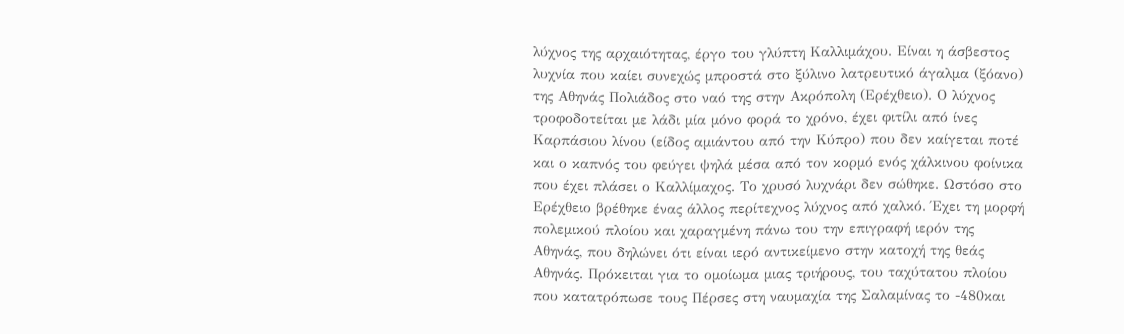λύχνος της αρχαιότητας, έργο του γλύπτη Καλλιμάχου. Είναι η άσβεστος λυχνία που καίει συνεχώς μπροστά στο ξύλινο λατρευτικό άγαλμα (ξόανο) της Αθηνάς Πολιάδος στο ναό της στην Ακρόπολη (Ερέχθειο). Ο λύχνος τροφοδοτείται με λάδι μία μόνο φορά το χρόνο, έχει φιτίλι από ίνες Καρπάσιου λίνου (είδος αμιάντου από την Κύπρο) που δεν καίγεται ποτέ και ο καπνός του φεύγει ψηλά μέσα από τον κορμό ενός χάλκινου φοίνικα που έχει πλάσει ο Καλλίμαχος. Το χρυσό λυχνάρι δεν σώθηκε. Ωστόσο στο Ερέχθειο βρέθηκε ένας άλλος περίτεχνος λύχνος από χαλκό. Έχει τη μορφή πολεμικού πλοίου και χαραγμένη πάνω του την επιγραφή ιερόν της Αθηνάς, που δηλώνει ότι είναι ιερό αντικείμενο στην κατοχή της θεάς Αθηνάς. Πρόκειται για το ομοίωμα μιας τριήρους, του ταχύτατου πλοίου που κατατρόπωσε τους Πέρσες στη ναυμαχία της Σαλαμίνας το -480και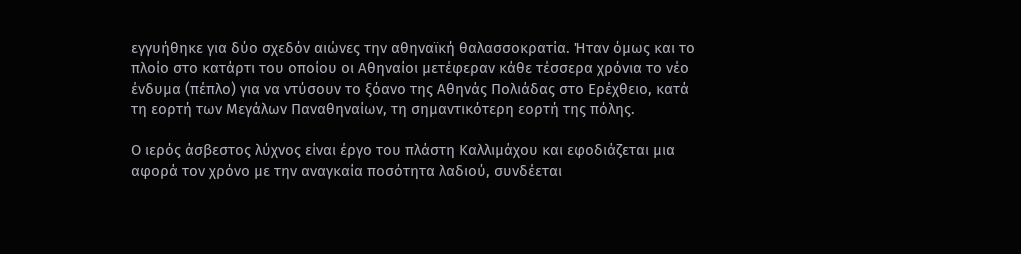εγγυήθηκε για δύο σχεδόν αιώνες την αθηναϊκή θαλασσοκρατία. Ήταν όμως και το πλοίο στο κατάρτι του οποίου οι Αθηναίοι μετέφεραν κάθε τέσσερα χρόνια το νέο ένδυμα (πέπλο) για να ντύσουν το ξόανο της Αθηνάς Πολιάδας στο Ερέχθειο, κατά τη εορτή των Μεγάλων Παναθηναίων, τη σημαντικότερη εορτή της πόλης.

Ο ιερός άσβεστος λύχνος είναι έργο του πλάστη Καλλιμάχου και εφοδιάζεται μια αφορά τον χρόνο με την αναγκαία ποσότητα λαδιού, συνδέεται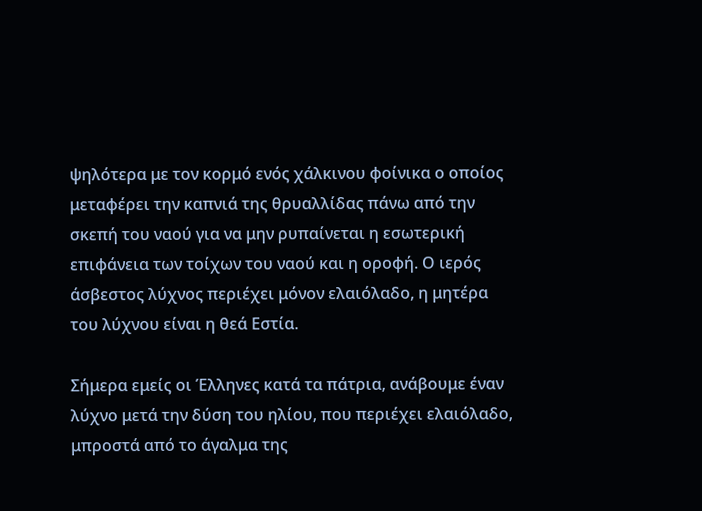ψηλότερα με τον κορμό ενός χάλκινου φοίνικα ο οποίος μεταφέρει την καπνιά της θρυαλλίδας πάνω από την σκεπή του ναού για να μην ρυπαίνεται η εσωτερική επιφάνεια των τοίχων του ναού και η οροφή. Ο ιερός άσβεστος λύχνος περιέχει μόνον ελαιόλαδο, η μητέρα του λύχνου είναι η θεά Εστία.

Σήμερα εμείς οι Έλληνες κατά τα πάτρια, ανάβουμε έναν λύχνο μετά την δύση του ηλίου, που περιέχει ελαιόλαδο, μπροστά από το άγαλμα της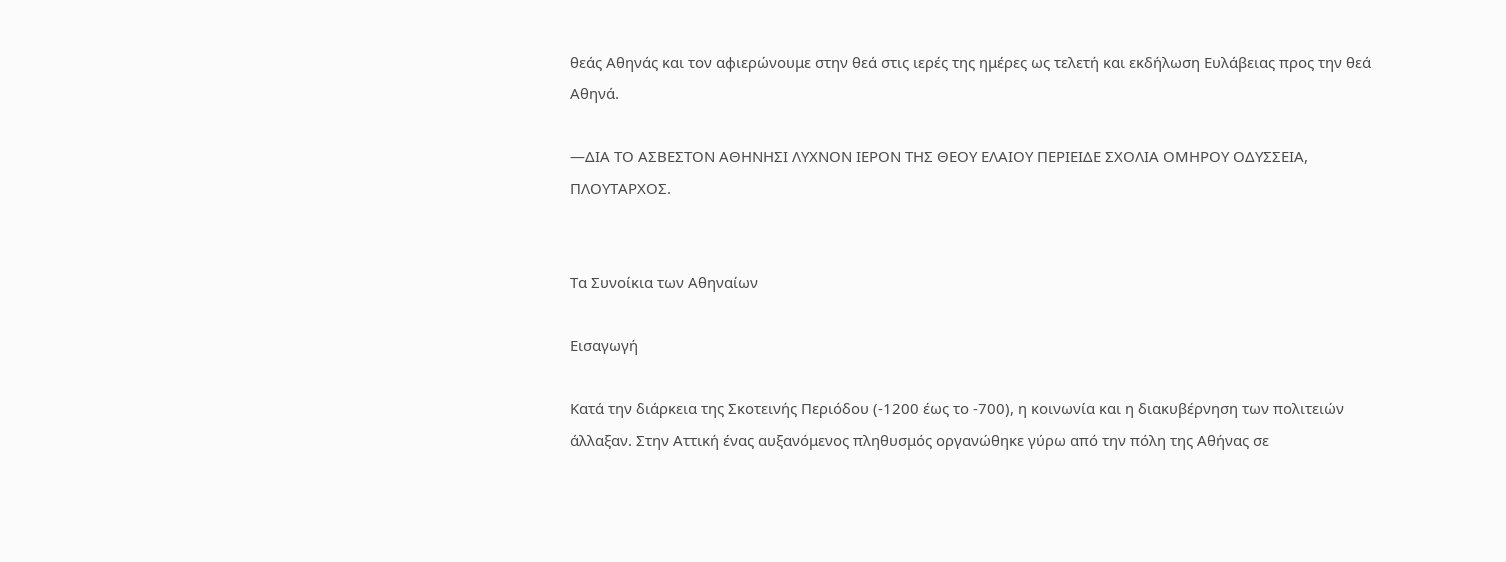θεάς Αθηνάς και τον αφιερώνουμε στην θεά στις ιερές της ημέρες ως τελετή και εκδήλωση Ευλάβειας προς την θεά Αθηνά.

―ΔΙΑ ΤΟ ΑΣΒΕΣΤΟΝ ΑΘΗΝΗΣΙ ΛΥΧΝΟΝ ΙΕΡΟΝ ΤΗΣ ΘΕΟΥ ΕΛΑΙΟΥ ΠΕΡΙΕΙΔΕ ΣΧΟΛΙΑ ΟΜΗΡΟΥ ΟΔΥΣΣΕΙΑ, ΠΛΟΥΤΑΡΧΟΣ.


Τα Συνοίκια των Αθηναίων

Εισαγωγή

Κατά την διάρκεια της Σκοτεινής Περιόδου (-1200 έως το -700), η κοινωνία και η διακυβέρνηση των πολιτειών άλλαξαν. Στην Αττική ένας αυξανόμενος πληθυσμός οργανώθηκε γύρω από την πόλη της Αθήνας σε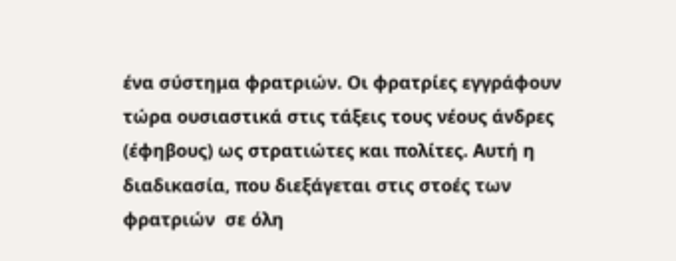ένα σύστημα φρατριών. Οι φρατρίες εγγράφουν τώρα ουσιαστικά στις τάξεις τους νέους άνδρες (έφηβους) ως στρατιώτες και πολίτες. Αυτή η διαδικασία, που διεξάγεται στις στοές των φρατριών  σε όλη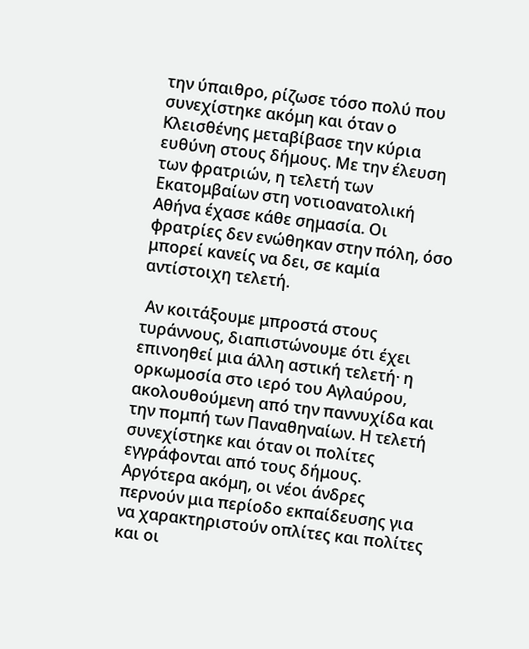την ύπαιθρο, ρίζωσε τόσο πολύ που συνεχίστηκε ακόμη και όταν ο Κλεισθένης μεταβίβασε την κύρια ευθύνη στους δήμους. Με την έλευση των φρατριών, η τελετή των Εκατομβαίων στη νοτιοανατολική Αθήνα έχασε κάθε σημασία. Οι φρατρίες δεν ενώθηκαν στην πόλη, όσο μπορεί κανείς να δει, σε καμία αντίστοιχη τελετή.

 Αν κοιτάξουμε μπροστά στους τυράννους, διαπιστώνουμε ότι έχει επινοηθεί μια άλλη αστική τελετή· η  ορκωμοσία στο ιερό του Αγλαύρου, ακολουθούμενη από την παννυχίδα και την πομπή των Παναθηναίων. Η τελετή συνεχίστηκε και όταν οι πολίτες εγγράφονται από τους δήμους. Αργότερα ακόμη, οι νέοι άνδρες περνούν μια περίοδο εκπαίδευσης για να χαρακτηριστούν οπλίτες και πολίτες και οι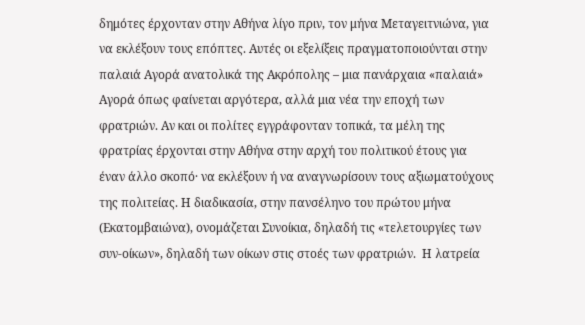δημότες έρχονταν στην Αθήνα λίγο πριν, τον μήνα Μεταγειτνιώνα, για να εκλέξουν τους επόπτες. Αυτές οι εξελίξεις πραγματοποιούνται στην παλαιά Αγορά ανατολικά της Ακρόπολης – μια πανάρχαια «παλαιά» Αγορά όπως φαίνεται αργότερα, αλλά μια νέα την εποχή των φρατριών. Αν και οι πολίτες εγγράφονταν τοπικά, τα μέλη της φρατρίας έρχονται στην Αθήνα στην αρχή του πολιτικού έτους για έναν άλλο σκοπό· να εκλέξουν ή να αναγνωρίσουν τους αξιωματούχους της πολιτείας. Η διαδικασία, στην πανσέληνο του πρώτου μήνα (Εκατομβαιώνα), ονομάζεται Συνοίκια, δηλαδή τις «τελετουργίες των συν-οίκων», δηλαδή των οίκων στις στοές των φρατριών.  Η λατρεία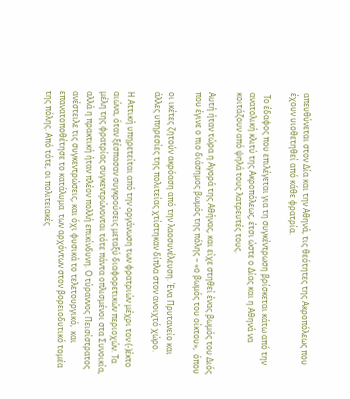απευθύνεται στον Δία και την Αθηνά, τις θεότητες της Ακροπόλεως που έχουν υιοθετηθεί από κάθε φρατρία.

 Το έδαφος που επιλέγεται για τη συγκέντρωση βρίσκεται κάτω από την ανατολική κλιτύ της Ακροπόλεως, έτσι ώστε ο Δίας και η Αθηνά να κοιτάζουν από ψηλά τους λατρευτές τους.

Αυτή ήταν τώρα η Αγορά της Αθήνας, και είχε στηθεί ένας βωμός του Διός που έγινε ο πιο διάσημος βωμός της πόλης – «ο βωμός του οίκτου»,  όπου

οι ικέτες ζητούν ακρόαση από την λαοσυνέλευση. Ένα Πρυτανείο και άλλες υπηρεσίες της πολιτείας χτίστηκαν δίπλα στον ανοιχτό χώρο.

Η Αττική υπηρετείται από την οργάνωση των φρατριών μέχρι τον (-)έκτο αιώνα, όταν ξέσπασαν συγκρούσεις μεταξύ διαφορετικών περιοχών. Τα μέλη της φρατρίας συγκεντρώνονται τότε πάντα οπλισμένοι στα Συνοικία, αλλά η πρακτική ήταν πλέον πολλή επικίνδυνη. Ο τύραννος Πεισίστρατος ανέστειλε τις συγκεντρώσεις, και όχι φυσικά το τελετουργικό,  και επανατοποθέτησε το κατάλυμα  των αρχόντων στον βορειοδυτικό τομέα της πόλης. Από τότε, οι πολιτειακές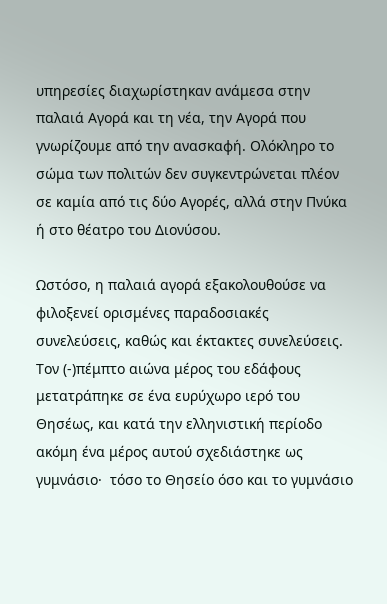υπηρεσίες διαχωρίστηκαν ανάμεσα στην παλαιά Αγορά και τη νέα, την Αγορά που γνωρίζουμε από την ανασκαφή. Ολόκληρο το σώμα των πολιτών δεν συγκεντρώνεται πλέον σε καμία από τις δύο Αγορές, αλλά στην Πνύκα ή στο θέατρο του Διονύσου.

Ωστόσο, η παλαιά αγορά εξακολουθούσε να φιλοξενεί ορισμένες παραδοσιακές συνελεύσεις, καθώς και έκτακτες συνελεύσεις. Τον (-)πέμπτο αιώνα μέρος του εδάφους  μετατράπηκε σε ένα ευρύχωρο ιερό του Θησέως, και κατά την ελληνιστική περίοδο ακόμη ένα μέρος αυτού σχεδιάστηκε ως γυμνάσιο·  τόσο το Θησείο όσο και το γυμνάσιο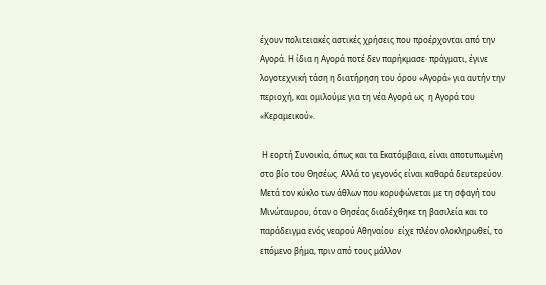έχουν πολιτειακές αστικές χρήσεις που προέρχονται από την Αγορά. Η ίδια η Αγορά ποτέ δεν παρήκμασε· πράγματι, έγινε λογοτεχνική τάση η διατήρηση του όρου «Αγορά» για αυτήν την περιοχή, και ομιλούμε για τη νέα Αγορά ως  η Αγορά του «Κεραμεικού».

 Η εορτή Συνοικία, όπως και τα Εκατόμβαια, είναι αποτυπωμένη στο βίο του Θησέως. Αλλά το γεγονός είναι καθαρά δευτερεύον. Μετά τον κύκλο των άθλων που κορυφώνεται με τη σφαγή του Μινώταυρου, όταν ο Θησέας διαδέχθηκε τη βασιλεία και το παράδειγμα ενός νεαρού Αθηναίου  είχε πλέον ολοκληρωθεί, το επόμενο βήμα, πριν από τους μάλλον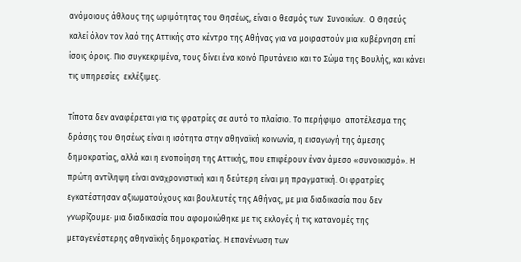ανόμοιους άθλους της ωριμότητας του Θησέως, είναι ο θεσμός των  Συνοικίων.  Ο Θησεύς  καλεί όλον τον λαό της Αττικής στο κέντρο της Αθήνας για να μοιραστούν μια κυβέρνηση επί ίσοις όροις. Πιο συγκεκριμένα, τους δίνει ένα κοινό Πρυτάνειο και το Σώμα της Βουλής, και κάνει τις υπηρεσίες  εκλέξιμες.

Τίποτα δεν αναφέρεται για τις φρατρίες σε αυτό το πλαίσιο. Το περήφιμο  αποτέλεσμα της δράσης του Θησέως είναι η ισότητα στην αθηναϊκή κοινωνία, η εισαγωγή της άμεσης δημοκρατίας, αλλά και η ενοποίηση της Αττικής, που επιφέρουν έναν άμεσο «συνοικισμό». Η πρώτη αντίληψη είναι αναχρονιστική και η δεύτερη είναι μη πραγματική. Οι φρατρίες εγκατέστησαν αξιωματούχους και βουλευτές της Αθήνας, με μια διαδικασία που δεν γνωρίζουμε· μια διαδικασία που αφομοιώθηκε με τις εκλογές ή τις κατανομές της μεταγενέστερης αθηναϊκής δημοκρατίας. Η επανένωση των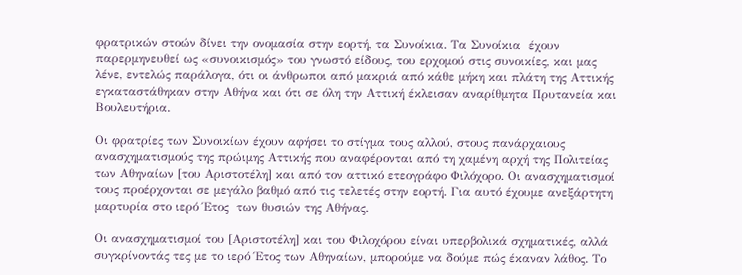φρατρικών στοών δίνει την ονομασία στην εορτή, τα Συνοίκια. Τα Συνοίκια  έχουν παρερμηνευθεί ως «συνοικισμός» του γνωστό είδους, του ερχομού στις συνοικίες, και μας λένε, εντελώς παράλογα, ότι οι άνθρωποι από μακριά από κάθε μήκη και πλάτη της Αττικής εγκαταστάθηκαν στην Αθήνα και ότι σε όλη την Αττική έκλεισαν αναρίθμητα Πρυτανεία και Βουλευτήρια.

Οι φρατρίες των Συνοικίων έχουν αφήσει το στίγμα τους αλλού, στους πανάρχαιους ανασχηματισμούς της πρώιμης Αττικής που αναφέρονται από τη χαμένη αρχή της Πολιτείας των Αθηναίων [του Αριστοτέλη] και από τον αττικό ετεογράφο Φιλόχορο. Οι ανασχηματισμοί τους προέρχονται σε μεγάλο βαθμό από τις τελετές στην εορτή. Για αυτό έχουμε ανεξάρτητη μαρτυρία στο ιερό Έτος  των θυσιών της Αθήνας.

Οι ανασχηματισμοί του [Αριστοτέλη] και του Φιλοχόρου είναι υπερβολικά σχηματικές, αλλά συγκρίνοντάς τες με το ιερό Έτος των Αθηναίων, μπορούμε να δούμε πώς έκαναν λάθος. Το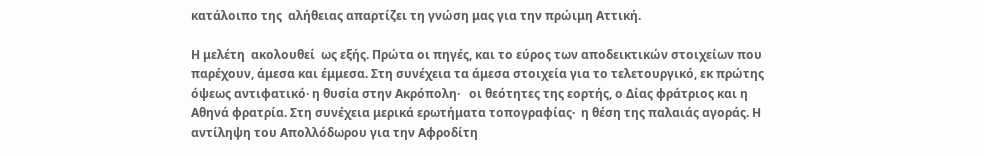κατάλοιπο της  αλήθειας απαρτίζει τη γνώση μας για την πρώιμη Αττική.

Η μελέτη  ακολουθεί  ως εξής. Πρώτα οι πηγές, και το εύρος των αποδεικτικών στοιχείων που παρέχουν, άμεσα και έμμεσα. Στη συνέχεια τα άμεσα στοιχεία για το τελετουργικό, εκ πρώτης όψεως αντιφατικό· η θυσία στην Ακρόπολη·   οι θεότητες της εορτής, ο Δίας φράτριος και η Αθηνά φρατρία. Στη συνέχεια μερικά ερωτήματα τοπογραφίας·  η θέση της παλαιάς αγοράς. Η αντίληψη του Απολλόδωρου για την Αφροδίτη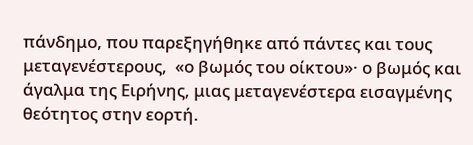πάνδημο, που παρεξηγήθηκε από πάντες και τους μεταγενέστερους,  «ο βωμός του οίκτου»· ο βωμός και άγαλμα της Ειρήνης, μιας μεταγενέστερα εισαγμένης θεότητος στην εορτή.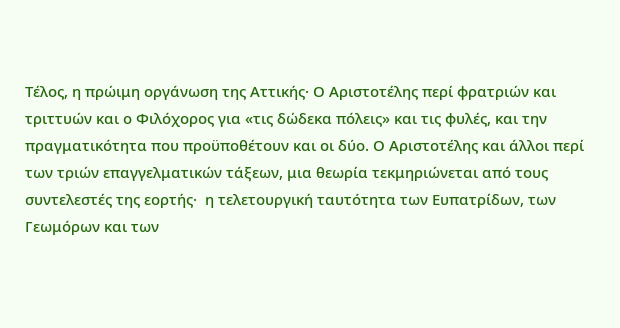Τέλος, η πρώιμη οργάνωση της Αττικής· Ο Αριστοτέλης περί φρατριών και τριττυών και ο Φιλόχορος για «τις δώδεκα πόλεις» και τις φυλές, και την πραγματικότητα που προϋποθέτουν και οι δύο. Ο Αριστοτέλης και άλλοι περί των τριών επαγγελματικών τάξεων, μια θεωρία τεκμηριώνεται από τους συντελεστές της εορτής·  η τελετουργική ταυτότητα των Ευπατρίδων, των Γεωμόρων και των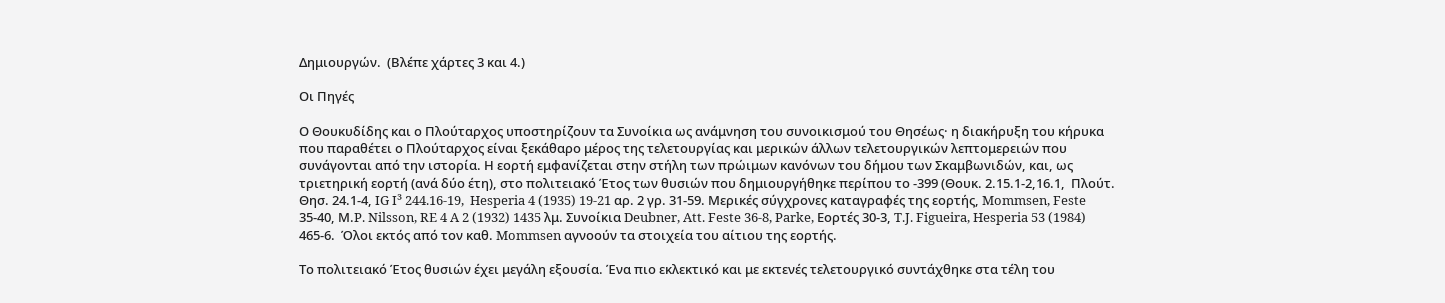Δημιουργών.  (Βλέπε χάρτες 3 και 4.)

Οι Πηγές

Ο Θουκυδίδης και ο Πλούταρχος υποστηρίζουν τα Συνοίκια ως ανάμνηση του συνοικισμού του Θησέως· η διακήρυξη του κήρυκα που παραθέτει ο Πλούταρχος είναι ξεκάθαρο μέρος της τελετουργίας και μερικών άλλων τελετουργικών λεπτομερειών που συνάγονται από την ιστορία. Η εορτή εμφανίζεται στην στήλη των πρώιμων κανόνων του δήμου των Σκαμβωνιδών, και, ως τριετηρική εορτή (ανά δύο έτη), στο πολιτειακό Έτος των θυσιών που δημιουργήθηκε περίπου το -399 (Θουκ. 2.15.1-2,16.1,  Πλούτ. Θησ. 24.1-4, IG I³ 244.16-19,  Hesperia 4 (1935) 19-21 αρ. 2 γρ. 31-59. Μερικές σύγχρονες καταγραφές της εορτής, Mommsen, Feste 35-40, Μ.P. Nilsson, RE 4 A 2 (1932) 1435 λμ. Συνοίκια Deubner, Att. Feste 36-8, Parke, Εορτές 30-3, T.J. Figueira, Hesperia 53 (1984) 465-6.  Όλοι εκτός από τον καθ. Mommsen αγνοούν τα στοιχεία του αίτιου της εορτής.

Το πολιτειακό Έτος θυσιών έχει μεγάλη εξουσία. Ένα πιο εκλεκτικό και με εκτενές τελετουργικό συντάχθηκε στα τέλη του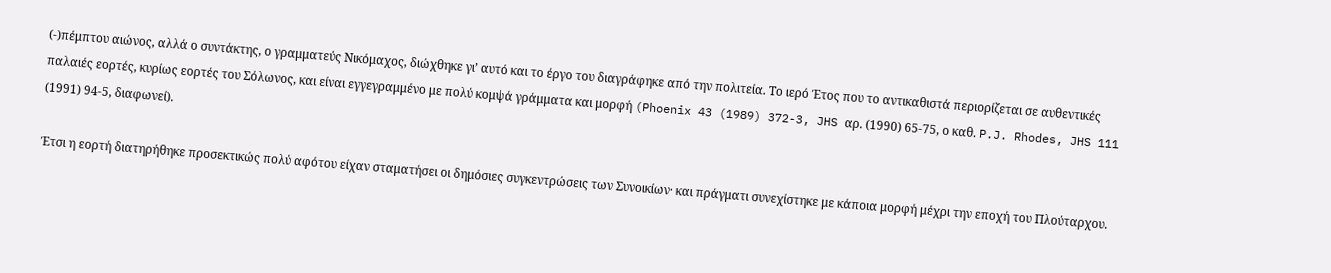(-)πέμπτου αιώνος, αλλά ο συντάκτης, ο γραμματεύς Νικόμαχος, διώχθηκε γι’ αυτό και το έργο του διαγράφηκε από την πολιτεία. Το ιερό Έτος που το αντικαθιστά περιορίζεται σε αυθεντικές παλαιές εορτές, κυρίως εορτές του Σόλωνος, και είναι εγγεγραμμένο με πολύ κομψά γράμματα και μορφή (Phoenix 43 (1989) 372-3, JHS αρ. (1990) 65-75, ο καθ. P.J. Rhodes, JHS 111 (1991) 94-5, διαφωνεί).

Έτσι η εορτή διατηρήθηκε προσεκτικώς πολύ αφότου είχαν σταματήσει οι δημόσιες συγκεντρώσεις των Συνοικίων· και πράγματι συνεχίστηκε με κάποια μορφή μέχρι την εποχή του Πλούταρχου.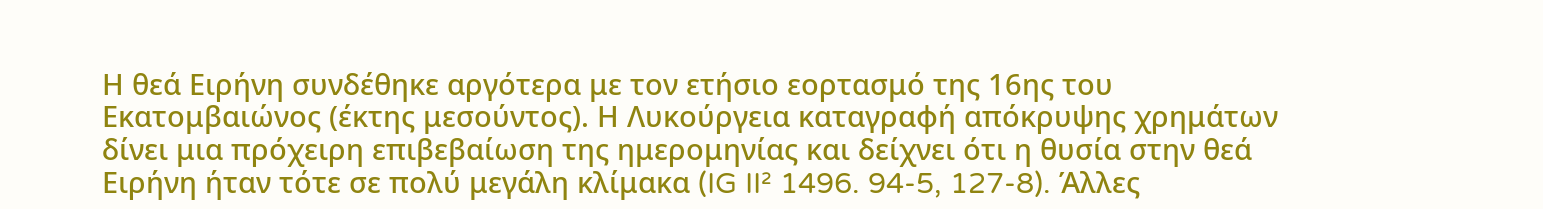Η θεά Ειρήνη συνδέθηκε αργότερα με τον ετήσιο εορτασμό της 16ης του Εκατομβαιώνος (έκτης μεσούντος). Η Λυκούργεια καταγραφή απόκρυψης χρημάτων  δίνει μια πρόχειρη επιβεβαίωση της ημερομηνίας και δείχνει ότι η θυσία στην θεά Ειρήνη ήταν τότε σε πολύ μεγάλη κλίμακα (IG II² 1496. 94-5, 127-8). Άλλες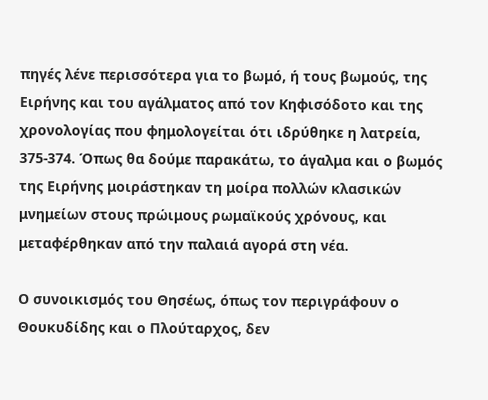πηγές λένε περισσότερα για το βωμό, ή τους βωμούς, της Ειρήνης και του αγάλματος από τον Κηφισόδοτο και της χρονολογίας που φημολογείται ότι ιδρύθηκε η λατρεία, 375-374. Όπως θα δούμε παρακάτω, το άγαλμα και ο βωμός της Ειρήνης μοιράστηκαν τη μοίρα πολλών κλασικών μνημείων στους πρώιμους ρωμαϊκούς χρόνους, και μεταφέρθηκαν από την παλαιά αγορά στη νέα.

Ο συνοικισμός του Θησέως, όπως τον περιγράφουν ο Θουκυδίδης και ο Πλούταρχος, δεν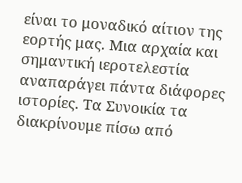είναι το μοναδικό αίτιον της εορτής μας. Μια αρχαία και σημαντική ιεροτελεστία αναπαράγει πάντα διάφορες ιστορίες. Τα Συνοικία τα διακρίνουμε πίσω από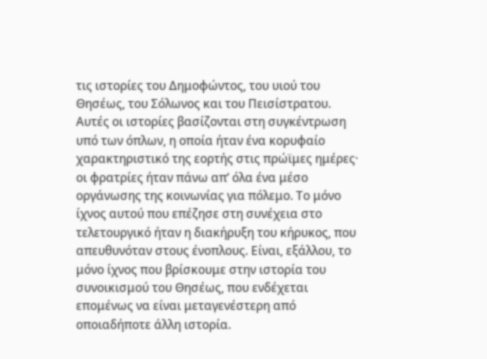τις ιστορίες του Δημοφώντος, του υιού του Θησέως, του Σόλωνος και του Πεισίστρατου. Αυτές οι ιστορίες βασίζονται στη συγκέντρωση υπό των όπλων, η οποία ήταν ένα κορυφαίο χαρακτηριστικό της εορτής στις πρώϊμες ημέρες· οι φρατρίες ήταν πάνω απ’ όλα ένα μέσο οργάνωσης της κοινωνίας για πόλεμο. Το μόνο ίχνος αυτού που επέζησε στη συνέχεια στο τελετουργικό ήταν η διακήρυξη του κήρυκος, που απευθυνόταν στους ένοπλους. Είναι, εξάλλου, το μόνο ίχνος που βρίσκουμε στην ιστορία του συνοικισμού του Θησέως, που ενδέχεται επομένως να είναι μεταγενέστερη από οποιαδήποτε άλλη ιστορία.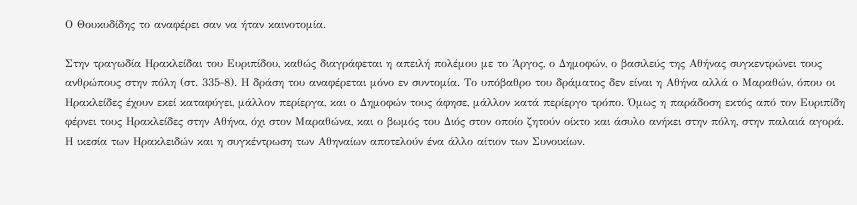Ο Θουκυδίδης το αναφέρει σαν να ήταν καινοτομία.

Στην τραγωδία Ηρακλείδαι του Ευριπίδου, καθώς διαγράφεται η απειλή πολέμου με το Άργος, ο Δημοφών, ο βασιλεύς της Αθήνας συγκεντρώνει τους ανθρώπους στην πόλη (στ. 335-8). Η δράση του αναφέρεται μόνο εν συντομία. Το υπόβαθρο του δράματος δεν είναι η Αθήνα αλλά ο Μαραθών, όπου οι Ηρακλείδες έχουν εκεί καταφύγει, μάλλον περίεργα, και ο Δημοφών τους άφησε, μάλλον κατά περίεργο τρόπο. Όμως η παράδοση εκτός από τον Ευριπίδη φέρνει τους Ηρακλείδες στην Αθήνα, όχι στον Μαραθώνα, και ο βωμός του Διός στον οποίο ζητούν οίκτο και άσυλο ανήκει στην πόλη, στην παλαιά αγορά. Η ικεσία των Ηρακλειδών και η συγκέντρωση των Αθηναίων αποτελούν ένα άλλο αίτιον των Συνοικίων.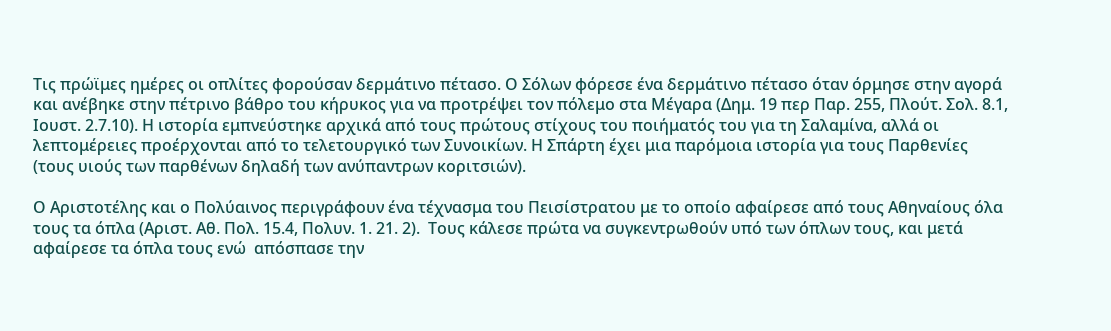Τις πρώϊμες ημέρες οι οπλίτες φορούσαν δερμάτινο πέτασο. Ο Σόλων φόρεσε ένα δερμάτινο πέτασο όταν όρμησε στην αγορά και ανέβηκε στην πέτρινο βάθρο του κήρυκος για να προτρέψει τον πόλεμο στα Μέγαρα (Δημ. 19 περ Παρ. 255, Πλούτ. Σολ. 8.1, Ιουστ. 2.7.10). Η ιστορία εμπνεύστηκε αρχικά από τους πρώτους στίχους του ποιήματός του για τη Σαλαμίνα, αλλά οι λεπτομέρειες προέρχονται από το τελετουργικό των Συνοικίων. Η Σπάρτη έχει μια παρόμοια ιστορία για τους Παρθενίες (τους υιούς των παρθένων δηλαδή των ανύπαντρων κοριτσιών).

Ο Αριστοτέλης και ο Πολύαινος περιγράφουν ένα τέχνασμα του Πεισίστρατου με το οποίο αφαίρεσε από τους Αθηναίους όλα τους τα όπλα (Αριστ. Αθ. Πολ. 15.4, Πολυν. 1. 21. 2).  Τους κάλεσε πρώτα να συγκεντρωθούν υπό των όπλων τους, και μετά αφαίρεσε τα όπλα τους ενώ  απόσπασε την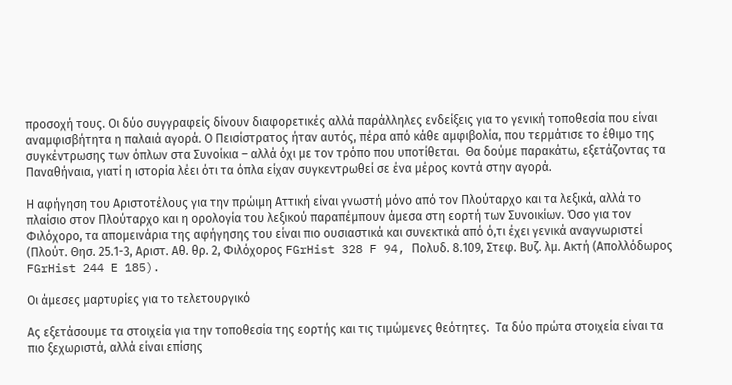προσοχή τους. Οι δύο συγγραφείς δίνουν διαφορετικές αλλά παράλληλες ενδείξεις για το γενική τοποθεσία που είναι αναμφισβήτητα η παλαιά αγορά. Ο Πεισίστρατος ήταν αυτός, πέρα από κάθε αμφιβολία, που τερμάτισε το έθιμο της συγκέντρωσης των όπλων στα Συνοίκια – αλλά όχι με τον τρόπο που υποτίθεται.  Θα δούμε παρακάτω, εξετάζοντας τα Παναθήναια, γιατί η ιστορία λέει ότι τα όπλα είχαν συγκεντρωθεί σε ένα μέρος κοντά στην αγορά.

Η αφήγηση του Αριστοτέλους για την πρώιμη Αττική είναι γνωστή μόνο από τον Πλούταρχο και τα λεξικά, αλλά το πλαίσιο στον Πλούταρχο και η ορολογία του λεξικού παραπέμπουν άμεσα στη εορτή των Συνοικίων. Όσο για τον Φιλόχορο, τα απομεινάρια της αφήγησης του είναι πιο ουσιαστικά και συνεκτικά από ό,τι έχει γενικά αναγνωριστεί (Πλούτ. Θησ. 25.1-3, Αριστ. Αθ. θρ. 2, Φιλόχορος FGrHist 328 F 94, Πολυδ. 8.109, Στεφ. Βυζ. λμ. Ακτή (Απολλόδωρος FGrHist 244 E 185).

Οι άμεσες μαρτυρίες για το τελετουργικό

Ας εξετάσουμε τα στοιχεία για την τοποθεσία της εορτής και τις τιμώμενες θεότητες.  Τα δύο πρώτα στοιχεία είναι τα πιο ξεχωριστά, αλλά είναι επίσης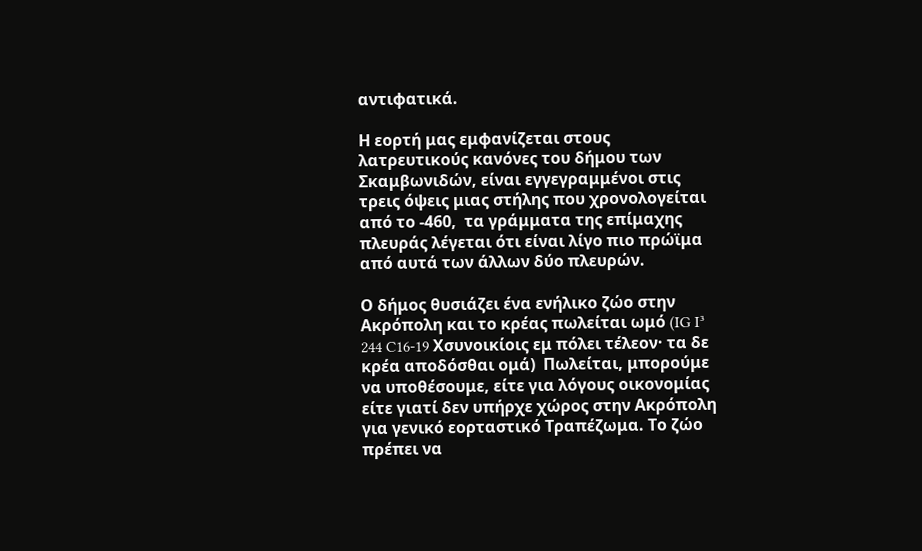αντιφατικά.

Η εορτή μας εμφανίζεται στους λατρευτικούς κανόνες του δήμου των Σκαμβωνιδών, είναι εγγεγραμμένοι στις τρεις όψεις μιας στήλης που χρονολογείται από το -460,  τα γράμματα της επίμαχης πλευράς λέγεται ότι είναι λίγο πιο πρώϊμα από αυτά των άλλων δύο πλευρών.

Ο δήμος θυσιάζει ένα ενήλικο ζώο στην Ακρόπολη και το κρέας πωλείται ωμό (IG I³ 244 C16-19 Χσυνοικίοις εμ πόλει τέλεον· τα δε κρέα αποδόσθαι ομά)  Πωλείται, μπορούμε να υποθέσουμε, είτε για λόγους οικονομίας είτε γιατί δεν υπήρχε χώρος στην Ακρόπολη για γενικό εορταστικό Τραπέζωμα. Το ζώο πρέπει να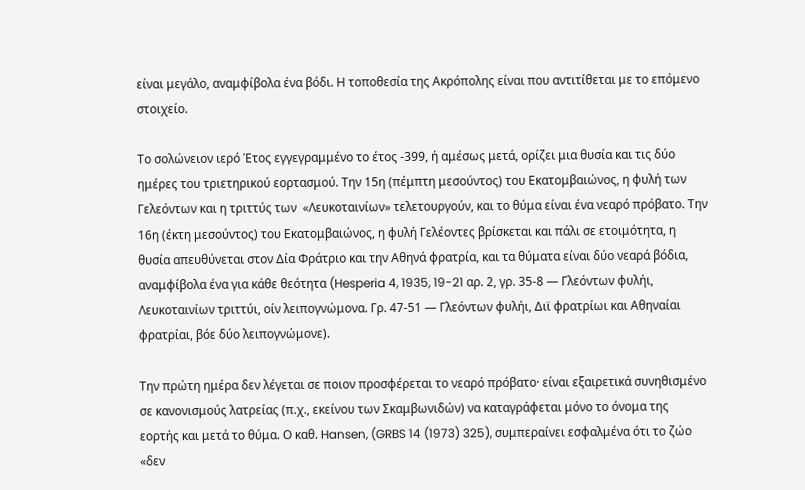είναι μεγάλο, αναμφίβολα ένα βόδι. Η τοποθεσία της Ακρόπολης είναι που αντιτίθεται με το επόμενο στοιχείο.

Το σολώνειον ιερό Έτος εγγεγραμμένο το έτος -399, ή αμέσως μετά, ορίζει μια θυσία και τις δύο ημέρες του τριετηρικού εορτασμού. Την 15η (πέμπτη μεσούντος) του Εκατομβαιώνος, η φυλή των Γελεόντων και η τριττύς των  «Λευκοταινίων» τελετουργούν, και το θύμα είναι ένα νεαρό πρόβατο. Την 16η (έκτη μεσούντος) του Εκατομβαιώνος, η φυλή Γελέοντες βρίσκεται και πάλι σε ετοιμότητα, η θυσία απευθύνεται στον Δία Φράτριο και την Αθηνά φρατρία, και τα θύματα είναι δύο νεαρά βόδια, αναμφίβολα ένα για κάθε θεότητα (Hesperia 4, 1935, 19-21 αρ. 2, γρ. 35-8 ― Γλεόντων φυλήι, Λευκοταινίων τριττύι, οίν λειπογνώμονα. Γρ. 47-51 ― Γλεόντων φυλήι, Διϊ φρατρίωι και Αθηναίαι φρατρίαι, βόε δύο λειπογνώμονε).

Την πρώτη ημέρα δεν λέγεται σε ποιον προσφέρεται το νεαρό πρόβατο· είναι εξαιρετικά συνηθισμένο σε κανονισμούς λατρείας (π.χ., εκείνου των Σκαμβωνιδών) να καταγράφεται μόνο το όνομα της εορτής και μετά το θύμα. Ο καθ. Hansen, (GRBS 14 (1973) 325), συμπεραίνει εσφαλμένα ότι το ζώο «δεν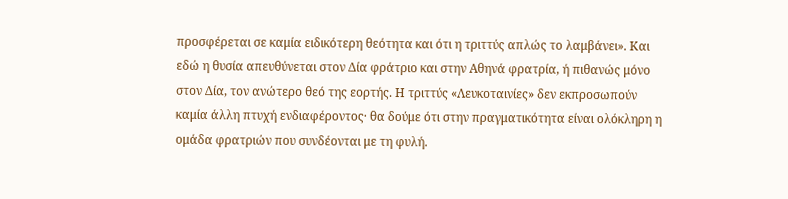προσφέρεται σε καμία ειδικότερη θεότητα και ότι η τριττύς απλώς το λαμβάνει». Και εδώ η θυσία απευθύνεται στον Δία φράτριο και στην Αθηνά φρατρία, ή πιθανώς μόνο στον Δία, τον ανώτερο θεό της εορτής. Η τριττύς «Λευκοταινίες» δεν εκπροσωπούν καμία άλλη πτυχή ενδιαφέροντος· θα δούμε ότι στην πραγματικότητα είναι ολόκληρη η ομάδα φρατριών που συνδέονται με τη φυλή.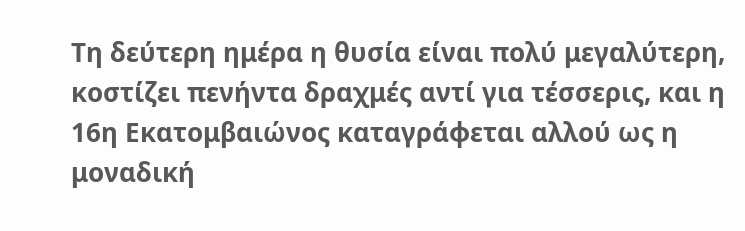Τη δεύτερη ημέρα η θυσία είναι πολύ μεγαλύτερη, κοστίζει πενήντα δραχμές αντί για τέσσερις, και η 16η Εκατομβαιώνος καταγράφεται αλλού ως η μοναδική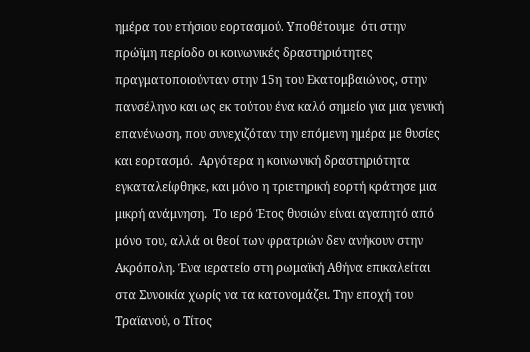ημέρα του ετήσιου εορτασμού. Υποθέτουμε  ότι στην πρώϊμη περίοδο οι κοινωνικές δραστηριότητες πραγματοποιούνταν στην 15η του Εκατομβαιώνος, στην πανσέληνο και ως εκ τούτου ένα καλό σημείο για μια γενική επανένωση, που συνεχιζόταν την επόμενη ημέρα με θυσίες και εορτασμό.  Αργότερα η κοινωνική δραστηριότητα εγκαταλείφθηκε, και μόνο η τριετηρική εορτή κράτησε μια μικρή ανάμνηση.  Το ιερό Έτος θυσιών είναι αγαπητό από μόνο του, αλλά οι θεοί των φρατριών δεν ανήκουν στην Ακρόπολη. Ένα ιερατείο στη ρωμαϊκή Αθήνα επικαλείται στα Συνοικία χωρίς να τα κατονομάζει. Την εποχή του Τραϊανού, ο Τίτος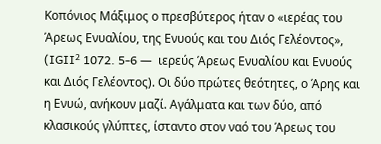Κοπόνιος Μάξιμος ο πρεσβύτερος ήταν ο «ιερέας του Άρεως Ενυαλίου, της Ενυούς και του Διός Γελέοντος», (IGII² 1072. 5-6 ―  ιερεύς Άρεως Ενυαλίου και Ενυούς και Διός Γελέοντος). Οι δύο πρώτες θεότητες, ο Άρης και η Ενυώ, ανήκουν μαζί. Αγάλματα και των δύο, από κλασικούς γλύπτες, ίσταντο στον ναό του Άρεως του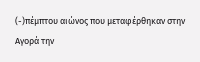(-)πέμπτου αιώνος που μεταφέρθηκαν στην Αγορά την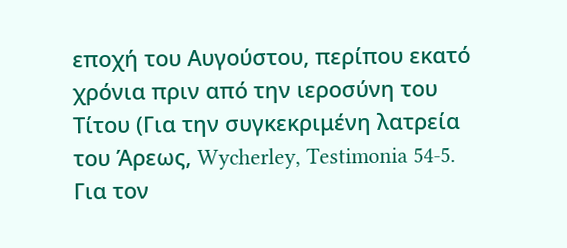εποχή του Αυγούστου, περίπου εκατό χρόνια πριν από την ιεροσύνη του Τίτου (Για την συγκεκριμένη λατρεία του Άρεως, Wycherley, Testimonia 54-5. Για τον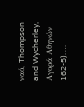ναό, Thompson and Wycherley, Αγορά Αθηνών 162-5)….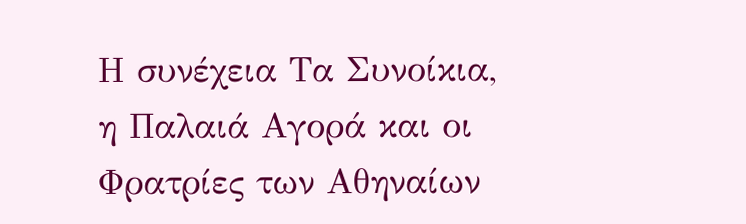Η συνέχεια Τα Συνοίκια, η Παλαιά Αγορά και οι Φρατρίες των Αθηναίων